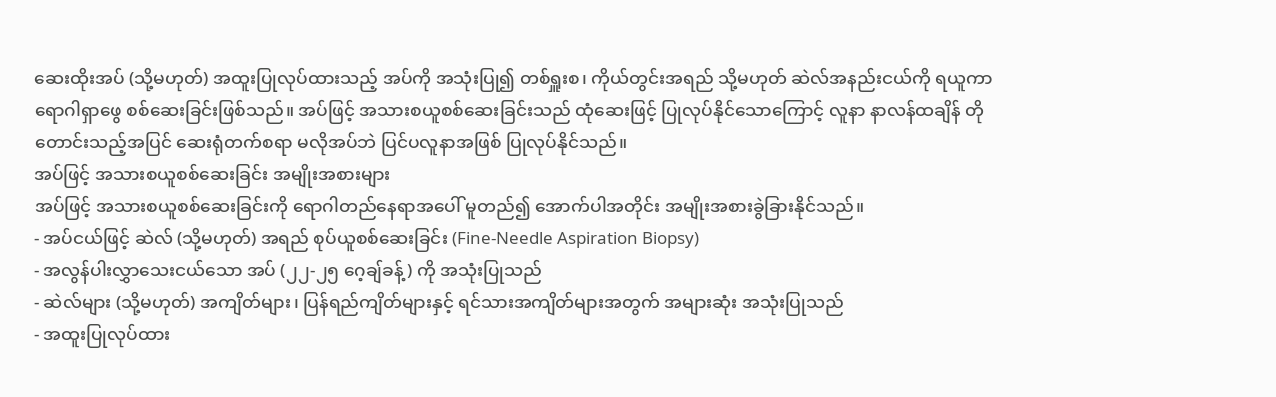ဆေးထိုးအပ် (သို့မဟုတ်) အထူးပြုလုပ်ထားသည့် အပ်ကို အသုံးပြု၍ တစ်ရှူးစ၊ ကိုယ်တွင်းအရည် သို့မဟုတ် ဆဲလ်အနည်းငယ်ကို ရယူကာ ရောဂါရှာဖွေ စစ်ဆေးခြင်းဖြစ်သည်။ အပ်ဖြင့် အသားစယူစစ်ဆေးခြင်းသည် ထုံဆေးဖြင့် ပြုလုပ်နိုင်သောကြောင့် လူနာ နာလန်ထချိန် တိုတောင်းသည့်အပြင် ဆေးရုံတက်စရာ မလိုအပ်ဘဲ ပြင်ပလူနာအဖြစ် ပြုလုပ်နိုင်သည်။
အပ်ဖြင့် အသားစယူစစ်ဆေးခြင်း အမျိုးအစားများ
အပ်ဖြင့် အသားစယူစစ်ဆေးခြင်းကို ရောဂါတည်နေရာအပေါ် မူတည်၍ အောက်ပါအတိုင်း အမျိုးအစားခွဲခြားနိုင်သည်။
- အပ်ငယ်ဖြင့် ဆဲလ် (သို့မဟုတ်) အရည် စုပ်ယူစစ်ဆေးခြင်း (Fine-Needle Aspiration Biopsy)
- အလွန်ပါးလွှာသေးငယ်သော အပ် (၂၂-၂၅ ဂေ့ချ်ခန့်) ကို အသုံးပြုသည်
- ဆဲလ်များ (သို့မဟုတ်) အကျိတ်များ၊ ပြန်ရည်ကျိတ်များနှင့် ရင်သားအကျိတ်များအတွက် အများဆုံး အသုံးပြုသည်
- အထူးပြုလုပ်ထား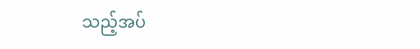သည့်အပ်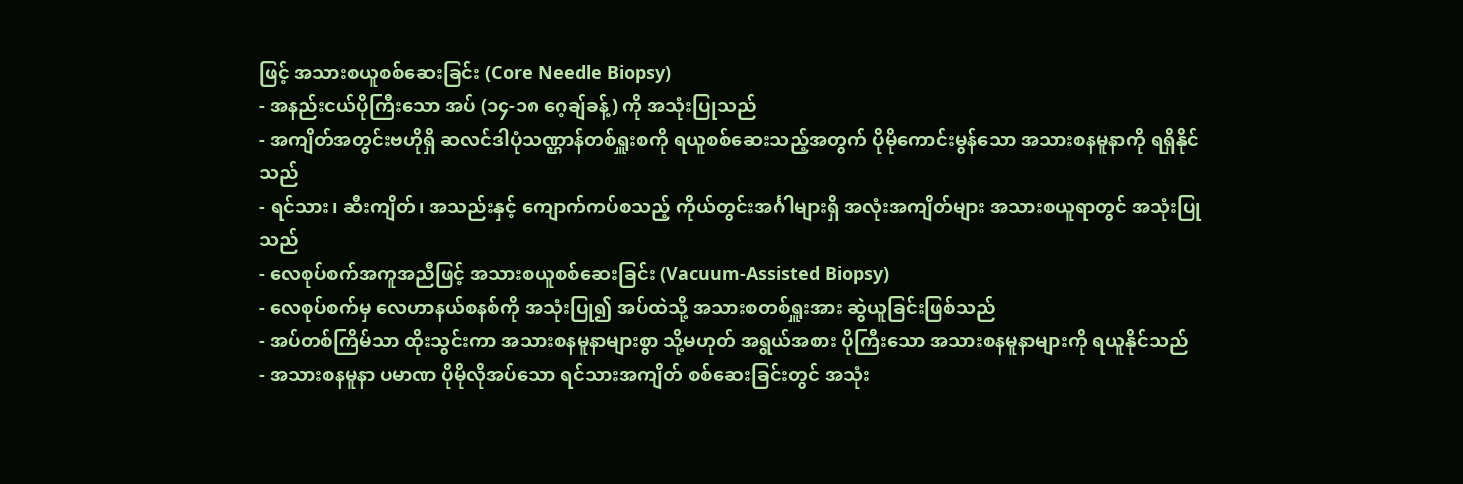ဖြင့် အသားစယူစစ်ဆေးခြင်း (Core Needle Biopsy)
- အနည်းငယ်ပိုကြီးသော အပ် (၁၄-၁၈ ဂေ့ချ်ခန့်) ကို အသုံးပြုသည်
- အကျိတ်အတွင်းဗဟိုရှိ ဆလင်ဒါပုံသဏ္ဌာန်တစ်ရှူးစကို ရယူစစ်ဆေးသည့်အတွက် ပိုမိုကောင်းမွန်သော အသားစနမူနာကို ရရှိနိုင်သည်
- ရင်သား၊ ဆီးကျိတ်၊ အသည်းနှင့် ကျောက်ကပ်စသည့် ကိုယ်တွင်းအင်္ဂါများရှိ အလုံးအကျိတ်များ အသားစယူရာတွင် အသုံးပြုသည်
- လေစုပ်စက်အကူအညီဖြင့် အသားစယူစစ်ဆေးခြင်း (Vacuum-Assisted Biopsy)
- လေစုပ်စက်မှ လေဟာနယ်စနစ်ကို အသုံးပြု၍ အပ်ထဲသို့ အသားစတစ်ရှူးအား ဆွဲယူခြင်းဖြစ်သည်
- အပ်တစ်ကြိမ်သာ ထိုးသွင်းကာ အသားစနမူနာများစွာ သို့မဟုတ် အရွယ်အစား ပိုကြီးသော အသားစနမူနာများကို ရယူနိုင်သည်
- အသားစနမူနာ ပမာဏ ပိုမိုလိုအပ်သော ရင်သားအကျိတ် စစ်ဆေးခြင်းတွင် အသုံး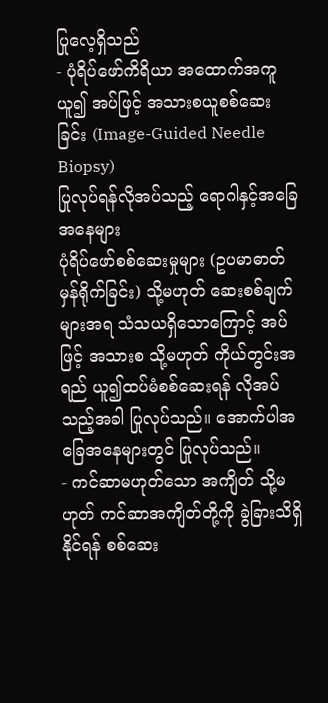ပြုလေ့ရှိသည်
- ပုံရိပ်ဖော်ကိရိယာ အထောက်အကူယူ၍ အပ်ဖြင့် အသားစယူစစ်ဆေးခြင်း (Image-Guided Needle Biopsy)
ပြုလုပ်ရန်လိုအပ်သည့် ရောဂါနှင့်အခြေအနေများ
ပုံရိပ်ဖော်စစ်ဆေးမှုများ (ဥပမာဓာတ်မှန်ရိုက်ခြင်း) သို့မဟုတ် ဆေးစစ်ချက်များအရ သံသယရှိသောကြောင့် အပ်ဖြင့် အသားစ သို့မဟုတ် ကိုယ်တွင်းအရည် ယူ၍ထပ်မံစစ်ဆေးရန် လိုအပ်သည့်အခါ ပြုလုပ်သည်။ အောက်ပါအခြေအနေများတွင် ပြုလုပ်သည်။
- ကင်ဆာမဟုတ်သော အကျိတ် သို့မဟုတ် ကင်ဆာအကျိတ်တို့ကို ခွဲခြားသိရှိနိုင်ရန် စစ်ဆေး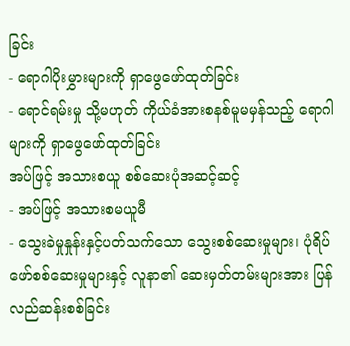ခြင်း
- ရောဂါပိုးမွှားများကို ရှာဖွေဖော်ထုတ်ခြင်း
- ရောင်ရမ်းမှု သို့မဟုတ် ကိုယ်ခံအားစနစ်မူမမှန်သည့် ရောဂါများကို ရှာဖွေဖော်ထုတ်ခြင်း
အပ်ဖြင့် အသားစယူ စစ်ဆေးပုံအဆင့်ဆင့်
- အပ်ဖြင့် အသားစမယူမီ
- သွေးခဲမှုနှုန်းနှင့်ပတ်သက်သော သွေးစစ်ဆေးမှုများ၊ ပုံရိပ်ဖော်စစ်ဆေးမှုများနှင့် လူနာ၏ ဆေးမှတ်တမ်းများအား ပြန်လည်ဆန်းစစ်ခြင်း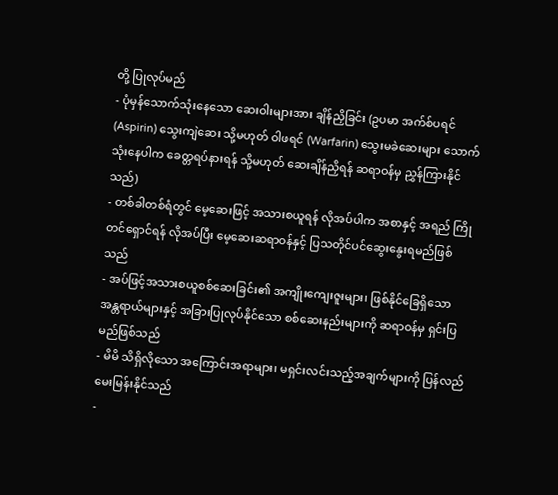တို့ ပြုလုပ်မည်
- ပုံမှန်သောက်သုံးနေသော ဆေးဝါးများအား ချိန်ညှိခြင်း (ဥပမာ အက်စ်ပရင် (Aspirin) သွေးကျဲဆေး သို့မဟုတ် ဝါဖရင် (Warfarin) သွေးမခဲဆေးများ သောက်သုံးနေပါက ခေတ္တရပ်နားရန် သို့မဟုတ် ဆေးချိန်ညှိရန် ဆရာဝန်မှ ညွှန်ကြားနိုင်သည်)
- တစ်ခါတစ်ရံတွင် မေ့ဆေးဖြင့် အသားစယူရန် လိုအပ်ပါက အစာနှင့် အရည် ကြိုတင်ရှောင်ရန် လိုအပ်ပြီး မေ့ဆေးဆရာဝန်နှင့် ပြသတိုင်ပင်ဆွေးနွေးရမည်ဖြစ်သည်
- အပ်ဖြင့်အသားစယူစစ်ဆေးခြင်း၏ အကျိုးကျေးဇူးများ၊ ဖြစ်နိုင်ခြေရှိသော အန္တရာယ်များနှင့် အခြားပြုလုပ်နိုင်သော စစ်ဆေးနည်းများကို ဆရာဝန်မှ ရှင်းပြမည်ဖြစ်သည်
- မိမိ သိရှိလိုသော အကြောင်းအရာများ၊ မရှင်းလင်းသည့်အချက်များကို ပြန်လည်မေးမြန်းနိုင်သည်
-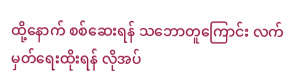ထို့နောက် စစ်ဆေးရန် သဘောတူကြောင်း လက်မှတ်ရေးထိုးရန် လိုအပ်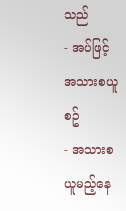သည်
- အပ်ဖြင့် အသားစယူစဥ်
- အသားစယူမည့်နေ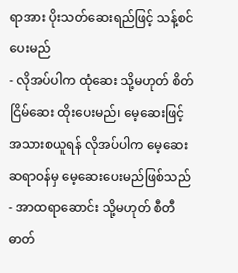ရာအား ပိုးသတ်ဆေးရည်ဖြင့် သန့်စင်ပေးမည်
- လိုအပ်ပါက ထုံဆေး သို့မဟုတ် စိတ်ငြိမ်ဆေး ထိုးပေးမည်၊ မေ့ဆေးဖြင့် အသားစယူရန် လိုအပ်ပါက မေ့ဆေးဆရာဝန်မှ မေ့ဆေးပေးမည်ဖြစ်သည်
- အာထရာဆောင်း သို့မဟုတ် စီတီဓာတ်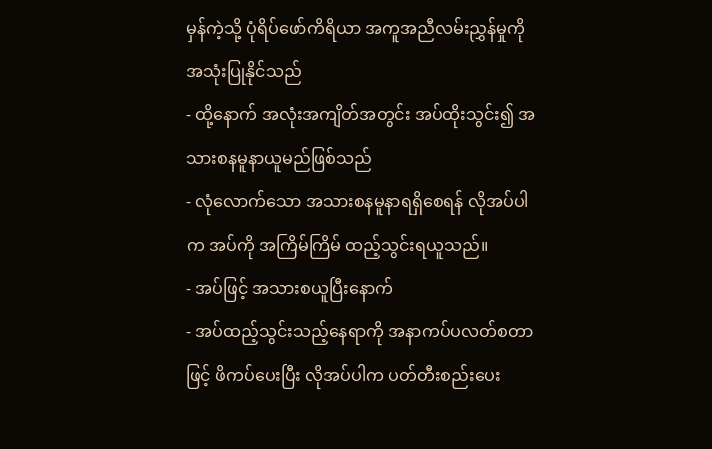မှန်ကဲ့သို့ ပုံရိပ်ဖော်ကိရိယာ အကူအညီလမ်းညွှန်မှုကို အသုံးပြုနိုင်သည်
- ထို့နောက် အလုံးအကျိတ်အတွင်း အပ်ထိုးသွင်း၍ အသားစနမူနာယူမည်ဖြစ်သည်
- လုံလောက်သော အသားစနမူနာရရှိစေရန် လိုအပ်ပါက အပ်ကို အကြိမ်ကြိမ် ထည့်သွင်းရယူသည်။
- အပ်ဖြင့် အသားစယူပြီးနောက်
- အပ်ထည့်သွင်းသည့်နေရာကို အနာကပ်ပလတ်စတာဖြင့် ဖိကပ်ပေးပြီး လိုအပ်ပါက ပတ်တီးစည်းပေး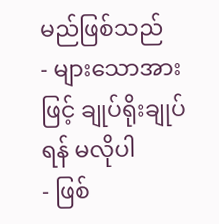မည်ဖြစ်သည်
- များသောအားဖြင့် ချုပ်ရိုးချုပ်ရန် မလိုပါ
- ဖြစ်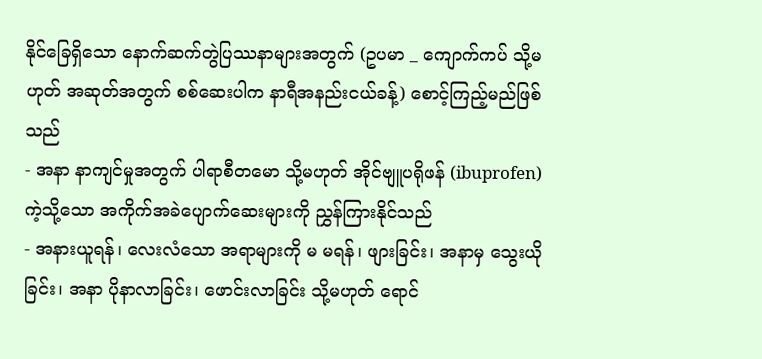နိုင်ခြေရှိသော နောက်ဆက်တွဲပြဿနာများအတွက် (ဥပမာ _ ကျောက်ကပ် သို့မဟုတ် အဆုတ်အတွက် စစ်ဆေးပါက နာရီအနည်းငယ်ခန့်) စောင့်ကြည့်မည်ဖြစ်သည်
- အနာ နာကျင်မှုအတွက် ပါရာစီတမော သို့မဟုတ် အိုင်ဗျူပရိုဖန် (ibuprofen) ကဲ့သို့သော အကိုက်အခဲပျောက်ဆေးများကို ညွှန်ကြားနိုင်သည်
- အနားယူရန်၊ လေးလံသော အရာများကို မ မရန်၊ ဖျားခြင်း၊ အနာမှ သွေးယိုခြင်း၊ အနာ ပိုနာလာခြင်း၊ ဖောင်းလာခြင်း သို့မဟုတ် ရောင်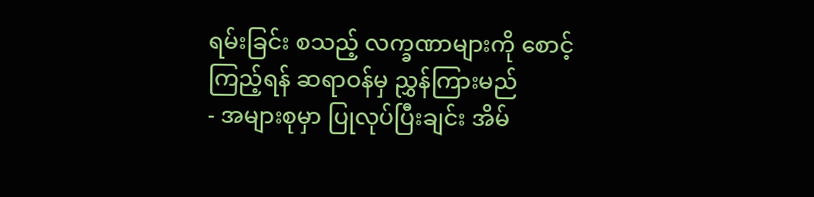ရမ်းခြင်း စသည့် လက္ခဏာများကို စောင့်ကြည့်ရန် ဆရာဝန်မှ ညွှန်ကြားမည်
- အများစုမှာ ပြုလုပ်ပြီးချင်း အိမ်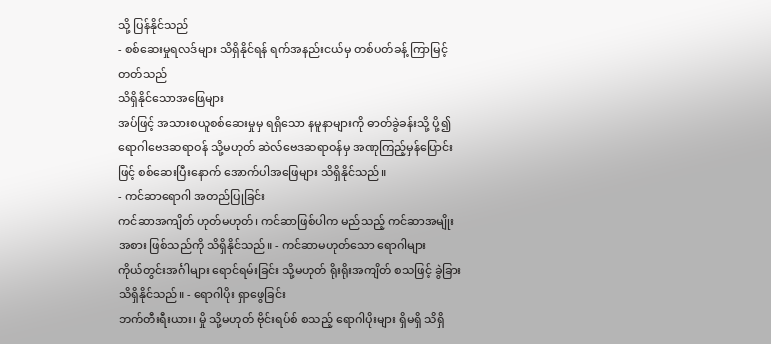သို့ ပြန်နိုင်သည်
- စစ်ဆေးမှုရလဒ်များ သိရှိနိုင်ရန် ရက်အနည်းငယ်မှ တစ်ပတ်ခန့် ကြာမြင့်တတ်သည်
သိရှိနိုင်သောအဖြေများ
အပ်ဖြင့် အသားစယူစစ်ဆေးမှုမှ ရရှိသော နမူနာများကို ဓာတ်ခွဲခန်းသို့ ပို့၍ ရောဂါဗေဒဆရာဝန် သို့မဟုတ် ဆဲလ်ဗေဒဆရာဝန်မှ အဏုကြည့်မှန်ပြောင်းဖြင့် စစ်ဆေးပြီးနောက် အောက်ပါအဖြေများ သိရှိနိုင်သည်။
- ကင်ဆာရောဂါ အတည်ပြုခြင်း
ကင်ဆာအကျိတ် ဟုတ်မဟုတ်၊ ကင်ဆာဖြစ်ပါက မည်သည့် ကင်ဆာအမျိုးအစား ဖြစ်သည်ကို သိရှိနိုင်သည်။ - ကင်ဆာမဟုတ်သော ရောဂါများ
ကိုယ်တွင်းအင်္ဂါများ ရောင်ရမ်းခြင်း သို့မဟုတ် ရိုးရိုးအကျိတ် စသဖြင့် ခွဲခြားသိရှိနိုင်သည်။ - ရောဂါပိုး ရှာဖွေခြင်း
ဘက်တီးရီးယား၊ မှို သို့မဟုတ် ဗိုင်းရပ်စ် စသည့် ရောဂါပိုးများ ရှိမရှိ သိရှိ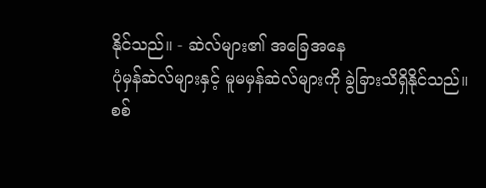နိုင်သည်။ - ဆဲလ်များ၏ အခြေအနေ
ပုံမှန်ဆဲလ်များနှင့် မူမမှန်ဆဲလ်များကို ခွဲခြားသိရှိနိုင်သည်။
စစ်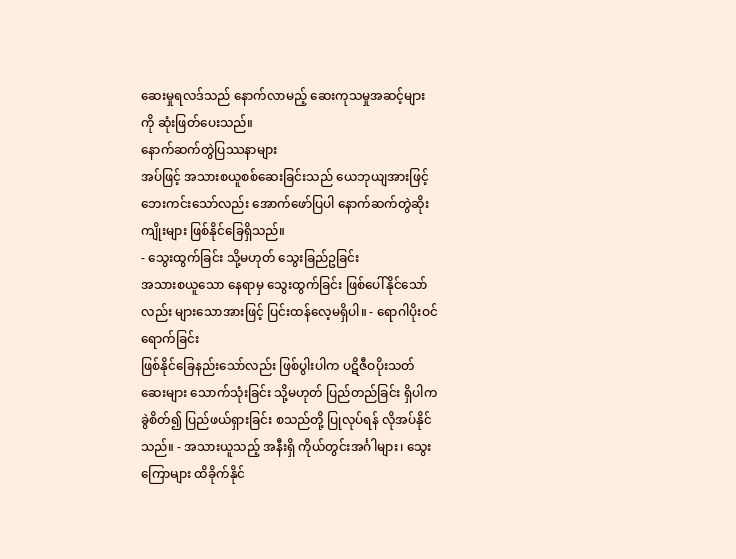ဆေးမှုရလဒ်သည် နောက်လာမည့် ဆေးကုသမှုအဆင့်များကို ဆုံးဖြတ်ပေးသည်။
နောက်ဆက်တွဲပြဿနာများ
အပ်ဖြင့် အသားစယူစစ်ဆေးခြင်းသည် ယေဘုယျအားဖြင့် ဘေးကင်းသော်လည်း အောက်ဖော်ပြပါ နောက်ဆက်တွဲဆိုးကျိုးများ ဖြစ်နိုင်ခြေရှိသည်။
- သွေးထွက်ခြင်း သို့မဟုတ် သွေးခြည်ဥခြင်း
အသားစယူသော နေရာမှ သွေးထွက်ခြင်း ဖြစ်ပေါ်နိုင်သော်လည်း များသောအားဖြင့် ပြင်းထန်လေ့မရှိပါ။ - ရောဂါပိုးဝင်ရောက်ခြင်း
ဖြစ်နိုင်ခြေနည်းသော်လည်း ဖြစ်ပွါးပါက ပဋိဇီဝပိုးသတ်ဆေးများ သောက်သုံးခြင်း သို့မဟုတ် ပြည်တည်ခြင်း ရှိပါက ခွဲစိတ်၍ ပြည်ဖယ်ရှားခြင်း စသည်တို့ ပြုလုပ်ရန် လိုအပ်နိုင်သည်။ - အသားယူသည့် အနီးရှိ ကိုယ်တွင်းအင်္ဂါများ၊ သွေးကြောများ ထိခိုက်နိုင်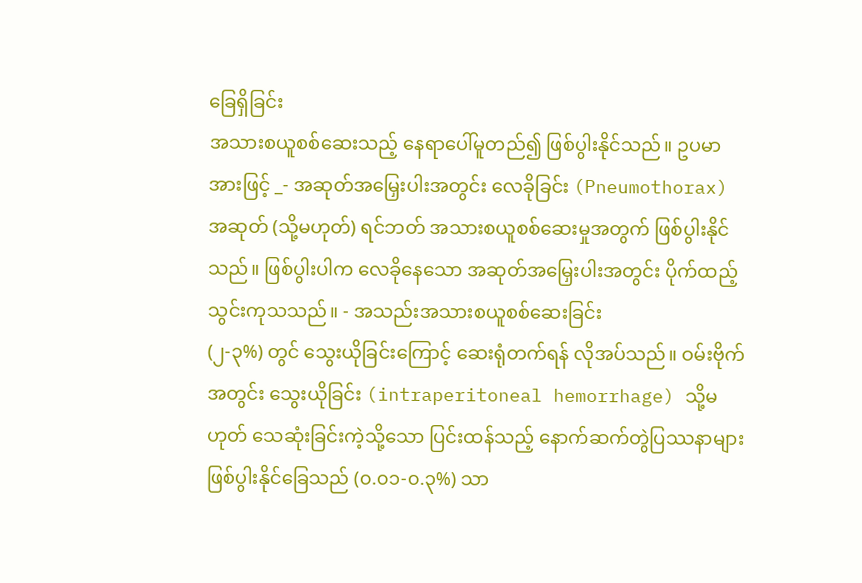ခြေရှိခြင်း
အသားစယူစစ်ဆေးသည့် နေရာပေါ်မူတည်၍ ဖြစ်ပွါးနိုင်သည်။ ဥပမာအားဖြင့် _- အဆုတ်အမြှေးပါးအတွင်း လေခိုခြင်း (Pneumothorax)
အဆုတ် (သို့မဟုတ်) ရင်ဘတ် အသားစယူစစ်ဆေးမှုအတွက် ဖြစ်ပွါးနိုင်သည်။ ဖြစ်ပွါးပါက လေခိုနေသော အဆုတ်အမြှေးပါးအတွင်း ပိုက်ထည့်သွင်းကုသသည်။ - အသည်းအသားစယူစစ်ဆေးခြင်း
(၂-၃%) တွင် သွေးယိုခြင်းကြောင့် ဆေးရုံတက်ရန် လိုအပ်သည်။ ဝမ်းဗိုက်အတွင်း သွေးယိုခြင်း (intraperitoneal hemorrhage) သို့မဟုတ် သေဆုံးခြင်းကဲ့သို့သော ပြင်းထန်သည့် နောက်ဆက်တွဲပြဿနာများ ဖြစ်ပွါးနိုင်ခြေသည် (၀.၀၁-၀.၃%) သာ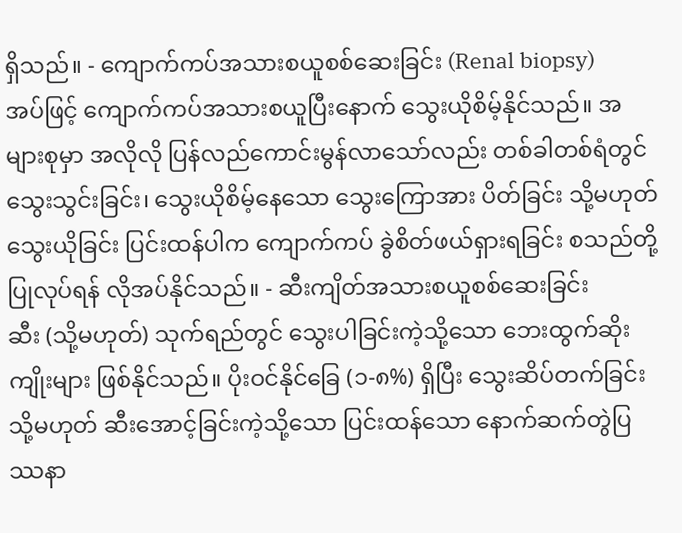ရှိသည်။ - ကျောက်ကပ်အသားစယူစစ်ဆေးခြင်း (Renal biopsy)
အပ်ဖြင့် ကျောက်ကပ်အသားစယူပြီးနောက် သွေးယိုစိမ့်နိုင်သည်။ အများစုမှာ အလိုလို ပြန်လည်ကောင်းမွန်လာသော်လည်း တစ်ခါတစ်ရံတွင် သွေးသွင်းခြင်း၊ သွေးယိုစိမ့်နေသော သွေးကြောအား ပိတ်ခြင်း သို့မဟုတ် သွေးယိုခြင်း ပြင်းထန်ပါက ကျောက်ကပ် ခွဲစိတ်ဖယ်ရှားရခြင်း စသည်တို့ ပြုလုပ်ရန် လိုအပ်နိုင်သည်။ - ဆီးကျိတ်အသားစယူစစ်ဆေးခြင်း
ဆီး (သို့မဟုတ်) သုက်ရည်တွင် သွေးပါခြင်းကဲ့သို့သော ဘေးထွက်ဆိုးကျိုးများ ဖြစ်နိုင်သည်။ ပိုးဝင်နိုင်ခြေ (၁-၈%) ရှိပြီး သွေးဆိပ်တက်ခြင်း သို့မဟုတ် ဆီးအောင့်ခြင်းကဲ့သို့သော ပြင်းထန်သော နောက်ဆက်တွဲပြဿနာ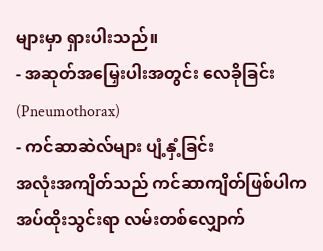များမှာ ရှားပါးသည်။
- အဆုတ်အမြှေးပါးအတွင်း လေခိုခြင်း (Pneumothorax)
- ကင်ဆာဆဲလ်များ ပျံ့နှံ့ခြင်း
အလုံးအကျိတ်သည် ကင်ဆာကျိတ်ဖြစ်ပါက အပ်ထိုးသွင်းရာ လမ်းတစ်လျှောက်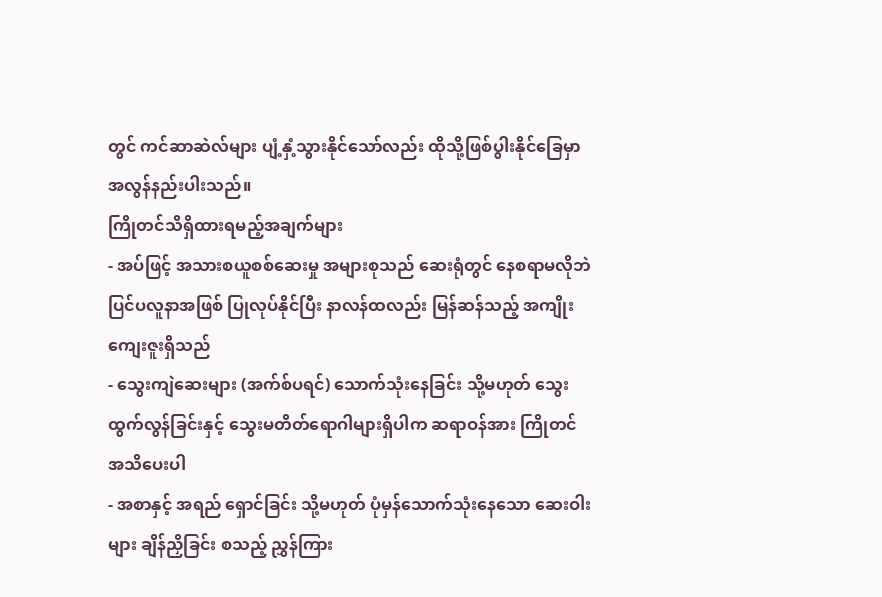တွင် ကင်ဆာဆဲလ်များ ပျံ့နှံ့သွားနိုင်သော်လည်း ထိုသို့ဖြစ်ပွါးနိုင်ခြေမှာ အလွန်နည်းပါးသည်။
ကြိုတင်သိရှိထားရမည့်အချက်များ
- အပ်ဖြင့် အသားစယူစစ်ဆေးမှု အများစုသည် ဆေးရုံတွင် နေစရာမလိုဘဲ ပြင်ပလူနာအဖြစ် ပြုလုပ်နိုင်ပြီး နာလန်ထလည်း မြန်ဆန်သည့် အကျိုးကျေးဇူးရှိသည်
- သွေးကျဲဆေးများ (အက်စ်ပရင်) သောက်သုံးနေခြင်း သို့မဟုတ် သွေးထွက်လွန်ခြင်းနှင့် သွေးမတိတ်ရောဂါများရှိပါက ဆရာဝန်အား ကြိုတင် အသိပေးပါ
- အစာနှင့် အရည် ရှောင်ခြင်း သို့မဟုတ် ပုံမှန်သောက်သုံးနေသော ဆေးဝါးများ ချိန်ညှိခြင်း စသည့် ညွှန်ကြား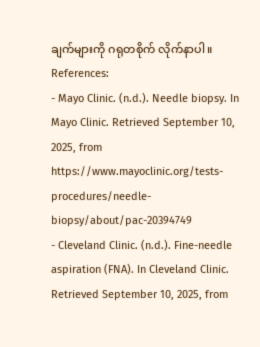ချက်များကို ဂရုတစိုက် လိုက်နာပါ။
References:
- Mayo Clinic. (n.d.). Needle biopsy. In Mayo Clinic. Retrieved September 10, 2025, from https://www.mayoclinic.org/tests-procedures/needle-biopsy/about/pac-20394749
- Cleveland Clinic. (n.d.). Fine-needle aspiration (FNA). In Cleveland Clinic. Retrieved September 10, 2025, from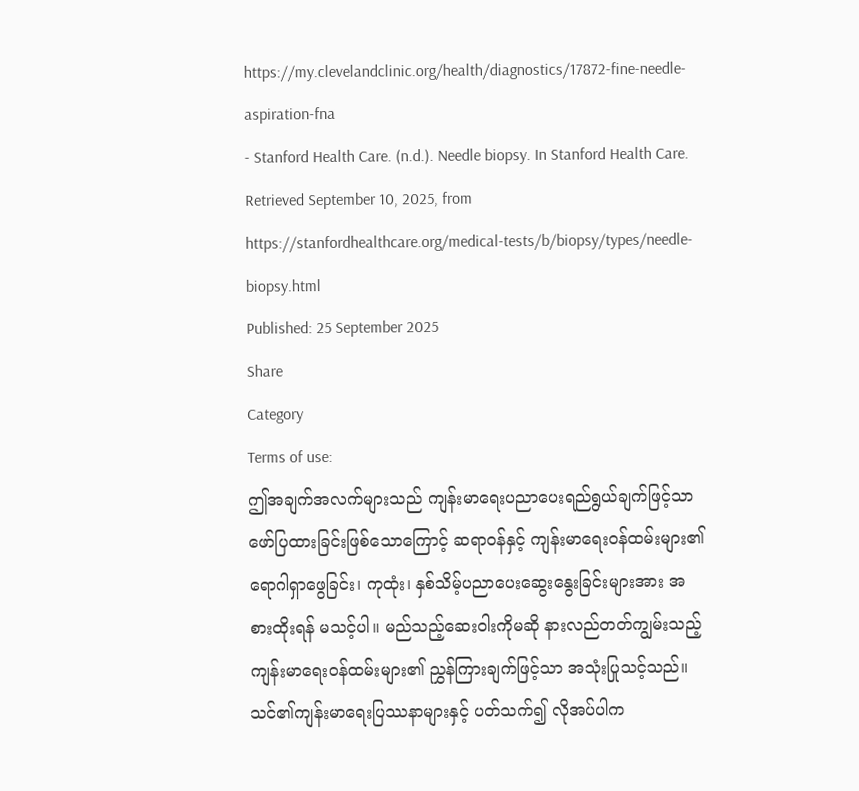https://my.clevelandclinic.org/health/diagnostics/17872-fine-needle-aspiration-fna
- Stanford Health Care. (n.d.). Needle biopsy. In Stanford Health Care. Retrieved September 10, 2025, from https://stanfordhealthcare.org/medical-tests/b/biopsy/types/needle-biopsy.html
Published: 25 September 2025
Share
Category
Terms of use:
ဤအချက်အလက်များသည် ကျန်းမာရေးပညာပေးရည်ရွယ်ချက်ဖြင့်သာ ဖော်ပြထားခြင်းဖြစ်သောကြောင့် ဆရာဝန်နှင့် ကျန်းမာရေးဝန်ထမ်းများ၏ ရောဂါရှာဖွေခြင်း၊ ကုထုံး၊ နှစ်သိမ့်ပညာပေးဆွေးနွေးခြင်းများအား အစားထိုးရန် မသင့်ပါ။ မည်သည့်ဆေးဝါးကိုမဆို နားလည်တတ်ကျွမ်းသည့် ကျန်းမာရေးဝန်ထမ်းများ၏ ညွှန်ကြားချက်ဖြင့်သာ အသုံးပြုသင့်သည်။
သင်၏ကျန်းမာရေးပြဿနာများနှင့် ပတ်သက်၍ လိုအပ်ပါက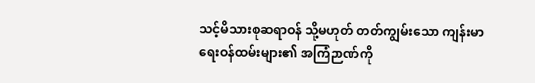သင့်မိသားစုဆရာဝန် သို့မဟုတ် တတ်ကျွမ်းသော ကျန်းမာရေးဝန်ထမ်းများ၏ အကြံဉာဏ်ကို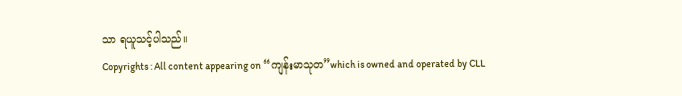သာ ရယူသင့်ပါသည်။
Copyrights : All content appearing on “ကျန်းမာသုတ”which is owned and operated by CLL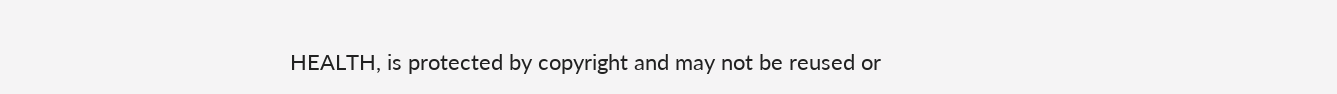HEALTH, is protected by copyright and may not be reused or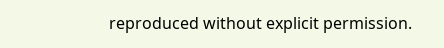reproduced without explicit permission.